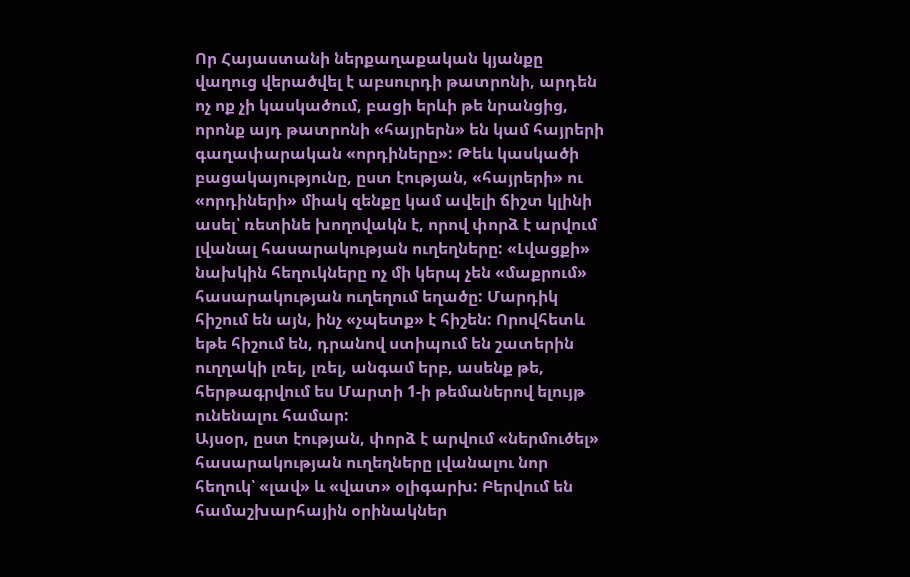Որ Հայաստանի ներքաղաքական կյանքը վաղուց վերածվել է աբսուրդի թատրոնի, արդեն ոչ ոք չի կասկածում, բացի երևի թե նրանցից, որոնք այդ թատրոնի «հայրերն» են կամ հայրերի գաղափարական «որդիները»: Թեև կասկածի բացակայությունը, ըստ էության, «հայրերի» ու «որդիների» միակ զենքը կամ ավելի ճիշտ կլինի ասել՝ ռետինե խողովակն է, որով փորձ է արվում լվանալ հասարակության ուղեղները: «Լվացքի» նախկին հեղուկները ոչ մի կերպ չեն «մաքրում» հասարակության ուղեղում եղածը: Մարդիկ հիշում են այն, ինչ «չպետք» է հիշեն: Որովհետև եթե հիշում են, դրանով ստիպում են շատերին ուղղակի լռել, լռել, անգամ երբ, ասենք թե, հերթագրվում ես Մարտի 1-ի թեմաներով ելույթ ունենալու համար:
Այսօր, ըստ էության, փորձ է արվում «ներմուծել» հասարակության ուղեղները լվանալու նոր հեղուկ՝ «լավ» և «վատ» օլիգարխ: Բերվում են համաշխարհային օրինակներ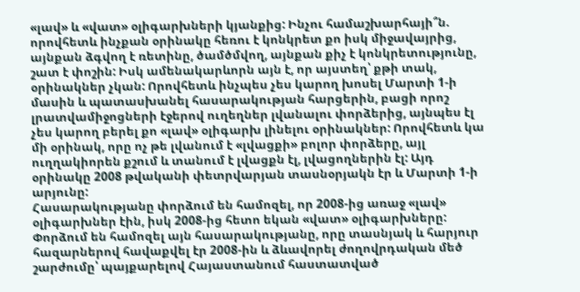«լավ» և «վատ» օլիգարխների կյանքից: Ինչու համաշխարհայի՞ն. որովհետև ինչքան օրինակը հեռու է կոնկրետ քո իսկ միջավայրից, այնքան ձգվող է ռետինը, ծամծմվող, այնքան քիչ է կոնկրետությունը, շատ է փոշին: Իսկ ամենակարևորն այն է, որ այստեղ՝ քթի տակ, օրինակներ չկան: Որովհետև ինչպես չես կարող խոսել Մարտի 1-ի մասին և պատասխանել հասարակության հարցերին, բացի որոշ լրատվամիջոցների էջերով ուղեղներ լվանալու փորձերից, այնպես էլ չես կարող բերել քո «լավ» օլիգարխ լինելու օրինակներ: Որովհետև կա մի օրինակ, որը ոչ թե լվանում է «լվացքի» բոլոր փորձերը, այլ ուղղակիորեն քշում և տանում է լվացքն էլ, լվացողներին էլ: Այդ օրինակը 2008 թվականի փետրվարյան տասնօրյակն էր և Մարտի 1-ի արյունը:
Հասարակությանը փորձում են համոզել, որ 2008-ից առաջ «լավ» օլիգարխներ էին, իսկ 2008-ից հետո եկան «վատ» օլիգարխները: Փորձում են համոզել այն հասարակությանը, որը տասնյակ և հարյուր հազարներով հավաքվել էր 2008-ին և ձևավորել ժողովրդական մեծ շարժումը՝ պայքարելով Հայաստանում հաստատված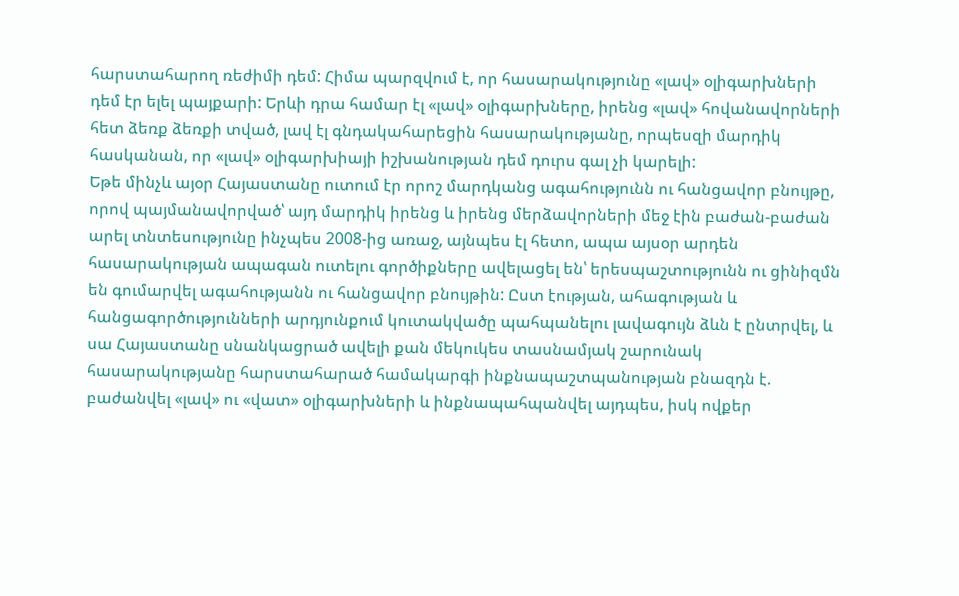հարստահարող ռեժիմի դեմ: Հիմա պարզվում է, որ հասարակությունը «լավ» օլիգարխների դեմ էր ելել պայքարի: Երևի դրա համար էլ «լավ» օլիգարխները, իրենց «լավ» հովանավորների հետ ձեռք ձեռքի տված, լավ էլ գնդակահարեցին հասարակությանը, որպեսզի մարդիկ հասկանան, որ «լավ» օլիգարխիայի իշխանության դեմ դուրս գալ չի կարելի:
Եթե մինչև այօր Հայաստանը ուտում էր որոշ մարդկանց ագահությունն ու հանցավոր բնույթը, որով պայմանավորված՝ այդ մարդիկ իրենց և իրենց մերձավորների մեջ էին բաժան-բաժան արել տնտեսությունը ինչպես 2008-ից առաջ, այնպես էլ հետո, ապա այսօր արդեն հասարակության ապագան ուտելու գործիքները ավելացել են՝ երեսպաշտությունն ու ցինիզմն են գումարվել ագահությանն ու հանցավոր բնույթին: Ըստ էության, ահագության և հանցագործությունների արդյունքում կուտակվածը պահպանելու լավագույն ձևն է ընտրվել, և սա Հայաստանը սնանկացրած ավելի քան մեկուկես տասնամյակ շարունակ հասարակությանը հարստահարած համակարգի ինքնապաշտպանության բնազդն է. բաժանվել «լավ» ու «վատ» օլիգարխների և ինքնապահպանվել այդպես, իսկ ովքեր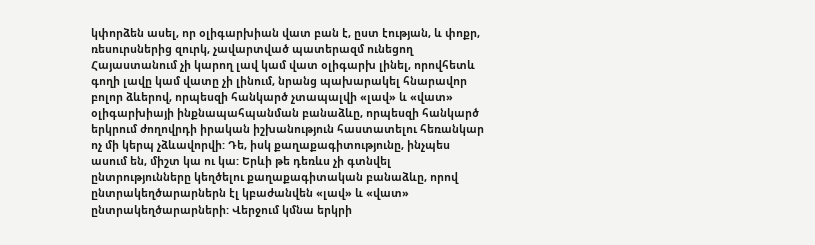կփորձեն ասել, որ օլիգարխիան վատ բան է, ըստ էության, և փոքր, ռեսուրսներից զուրկ, չավարտված պատերազմ ունեցող Հայաստանում չի կարող լավ կամ վատ օլիգարխ լինել, որովհետև գողի լավը կամ վատը չի լինում, նրանց պախարակել հնարավոր բոլոր ձևերով, որպեսզի հանկարծ չտապալվի «լավ» և «վատ» օլիգարխիայի ինքնապահպանման բանաձևը, որպեսզի հանկարծ երկրում ժողովրդի իրական իշխանություն հաստատելու հեռանկար ոչ մի կերպ չձևավորվի: Դե, իսկ քաղաքագիտությունը, ինչպես ասում են, միշտ կա ու կա: Երևի թե դեռևս չի գտնվել ընտրությունները կեղծելու քաղաքագիտական բանաձևը, որով ընտրակեղծարարներն էլ կբաժանվեն «լավ» և «վատ» ընտրակեղծարարների: Վերջում կմնա երկրի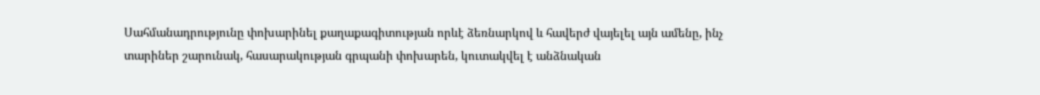Սահմանադրությունը փոխարինել քաղաքագիտության որևէ ձեռնարկով և հավերժ վայելել այն ամենը, ինչ տարիներ շարունակ, հասարակության գրպանի փոխարեն, կուտակվել է անձնական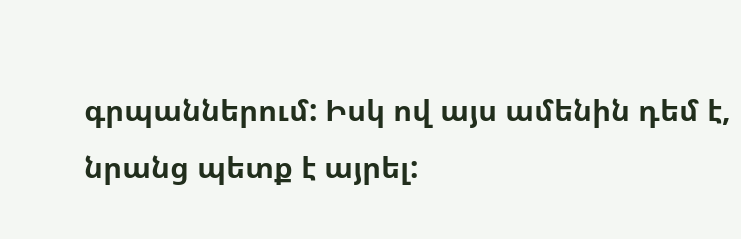գրպաններում: Իսկ ով այս ամենին դեմ է, նրանց պետք է այրել: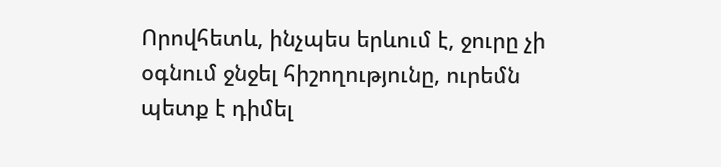Որովհետև, ինչպես երևում է, ջուրը չի օգնում ջնջել հիշողությունը, ուրեմն պետք է դիմել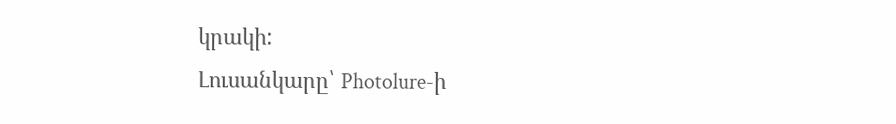կրակի:
Լուսանկարը՝ Photolure-ի